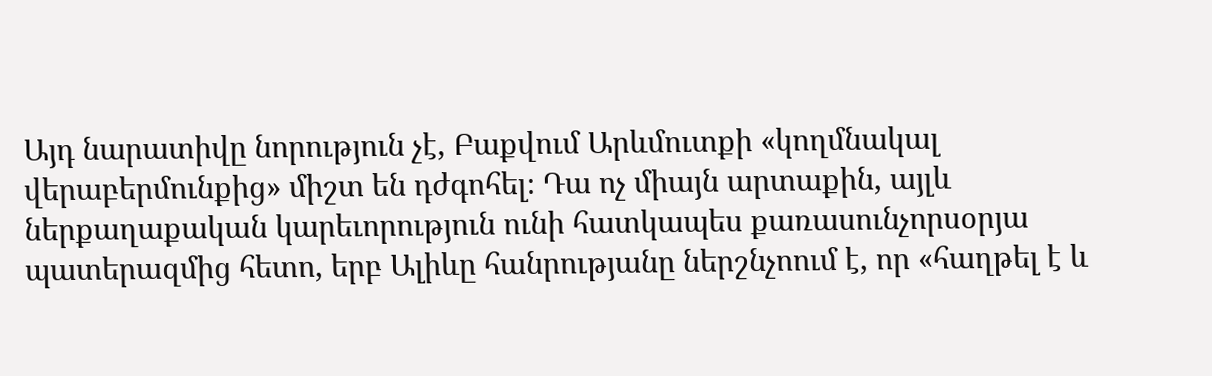Այդ նարատիվը նորություն չէ, Բաքվում Արևմուտքի «կողմնակալ վերաբերմունքից» միշտ են դժգոհել։ Դա ոչ միայն արտաքին, այլև ներքաղաքական կարեւորություն ունի հատկապես քառասունչորսօրյա պատերազմից հետո, երբ Ալիևը հանրությանը ներշնչոում է, որ «հաղթել է և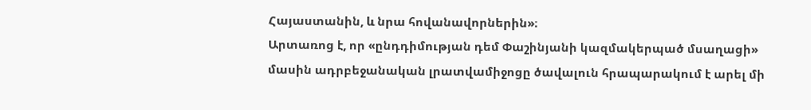Հայաստանին, և նրա հովանավորներին»։
Արտառոց է, որ «ընդդիմության դեմ Փաշինյանի կազմակերպած մսաղացի» մասին ադրբեջանական լրատվամիջոցը ծավալուն հրապարակում է արել մի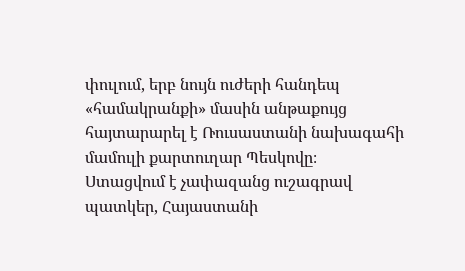փուլում, երբ նույն ուժերի հանդեպ «համակրանքի» մասին անթաքույց հայտարարել է Ռուսաստանի նախագահի մամուլի քարտուղար Պեսկովը։
Ստացվում է չափազանց ուշագրավ պատկեր, Հայաստանի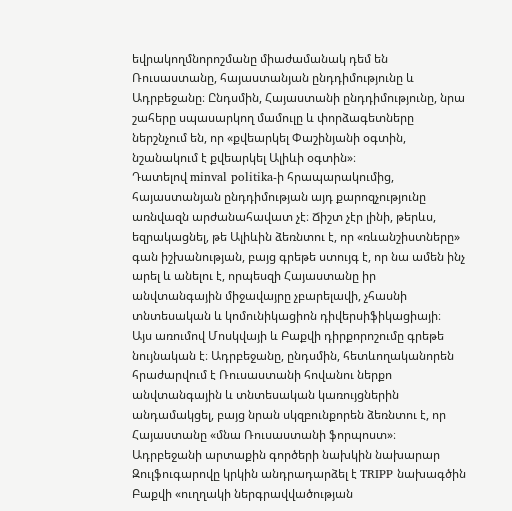եվրակողմնորոշմանը միաժամանակ դեմ են Ռուսաստանը, հայաստանյան ընդդիմությունը և Ադրբեջանը։ Ընդսմին, Հայաստանի ընդդիմությունը, նրա շահերը սպասարկող մամուլը և փորձագետները ներշնչում են, որ «քվեարկել Փաշինյանի օգտին, նշանակում է քվեարկել Ալիևի օգտին»։
Դատելով minval politika-ի հրապարակումից, հայաստանյան ընդդիմության այդ քարոզչությունը առնվազն արժանահավատ չէ։ Ճիշտ չէր լինի, թերևս, եզրակացնել, թե Ալիևին ձեռնտու է, որ «ռևանշիստները» գան իշխանության, բայց գրեթե ստույգ է, որ նա ամեն ինչ արել և անելու է, որպեսզի Հայաստանը իր անվտանգային միջավայրը չբարելավի, չհասնի տնտեսական և կոմունիկացիոն դիվերսիֆիկացիայի։
Այս առումով Մոսկվայի և Բաքվի դիրքորոշումը գրեթե նույնական է։ Ադրբեջանը, ընդսմին, հետևողականորեն հրաժարվում է Ռուսաստանի հովանու ներքո անվտանգային և տնտեսական կառույցներին անդամակցել, բայց նրան սկզբունքորեն ձեռնտու է, որ Հայաստանը «մնա Ռուսաստանի ֆորպոստ»։
Ադրբեջանի արտաքին գործերի նախկին նախարար Զուլֆուգարովը կրկին անդրադարձել է TRIPP նախագծին Բաքվի «ուղղակի ներգրավվածության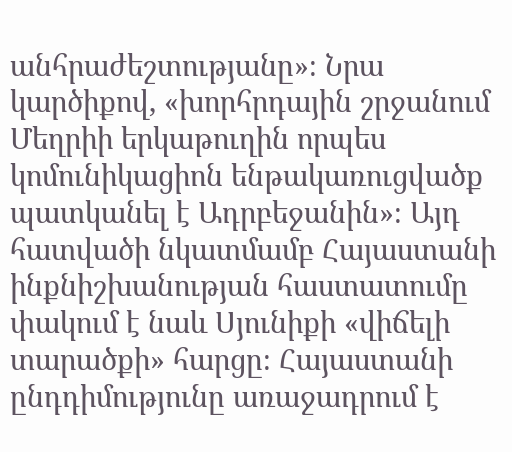անհրաժեշտությանը»։ Նրա կարծիքով, «խորհրդային շրջանում Մեղրիի երկաթուղին որպես կոմունիկացիոն ենթակառուցվածք պատկանել է Ադրբեջանին»։ Այդ հատվածի նկատմամբ Հայաստանի ինքնիշխանության հաստատումը փակում է նաև Սյունիքի «վիճելի տարածքի» հարցը։ Հայաստանի ընդդիմությունը առաջադրում է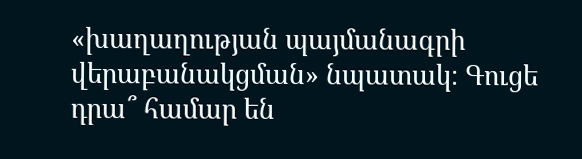«խաղաղության պայմանագրի վերաբանակցման» նպատակ։ Գուցե դրա՞ համար են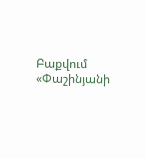Բաքվում «Փաշինյանի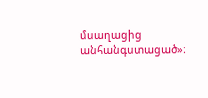մսաղացից անհանգստացած»։